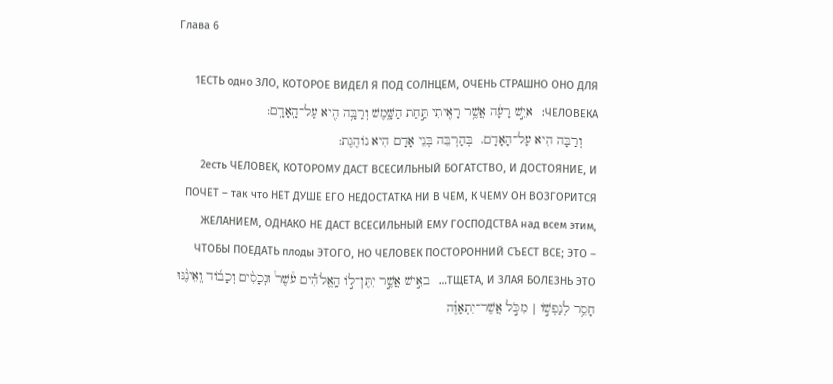Глава 6

1ЕСТЬ одно ЗЛО, КОТОРОЕ ВИДЕЛ Я ПОД СОЛНЦЕМ, ОЧЕНЬ СТРАШНО ОНО ДЛЯ ЧЕЛОВЕКА:   איֵ֣שׁ רָעָ֔ה אֲשֶׁ֥ר רָאִ֖יתִי תַּ֣חַת הַשָּׁ֑מֶשׁ וְרַבָּ֥ה הִ֖יא עַל־הָֽאָדָֽם:
    וְרַבָּה הִיא עַל־הָאָדָם.  בְּהַרְבֵּה בְּנֵי אָדָם הִיא נוֹהֶגֶת:
2есть ЧЕЛОВЕК, КОТОРОМУ ДАСТ ВСЕСИЛЬНЫЙ БОГАТСТВО, И ДОСТОЯНИЕ, И ПОЧЕТ – так что НЕТ ДУШЕ ЕГО НЕДОСТАТКА НИ В ЧЕМ, К ЧЕМУ ОН ВОЗГОРИТСЯ ЖЕЛАНИЕМ, ОДНАКО НЕ ДАСТ ВСЕСИЛЬНЫЙ ЕМУ ГОСПОДСТВА над всем этим, ЧТОБЫ ПОЕДАТЬ плоды ЭТОГО, НО ЧЕЛОВЕК ПОСТОРОННИЙ СЪЕСТ ВСЕ; ЭТО – ТЩЕТА, И ЗЛАЯ БОЛЕЗНЬ ЭТО…   באִ֣ישׁ אֲשֶׁ֣ר יִתֶּן־ל֣וֹ הָֽאֱלֹהִ֡ים עֹ֩שֶׁר֩ וּנְכָסִ֨ים וְכָב֜וֹד וְֽאֵינֶ֨נּוּ חָסֵ֥ר לְנַפְשׁ֣וֹ | מִכֹּ֣ל אֲשֶׁר־יִתְאַוֶּ֗ה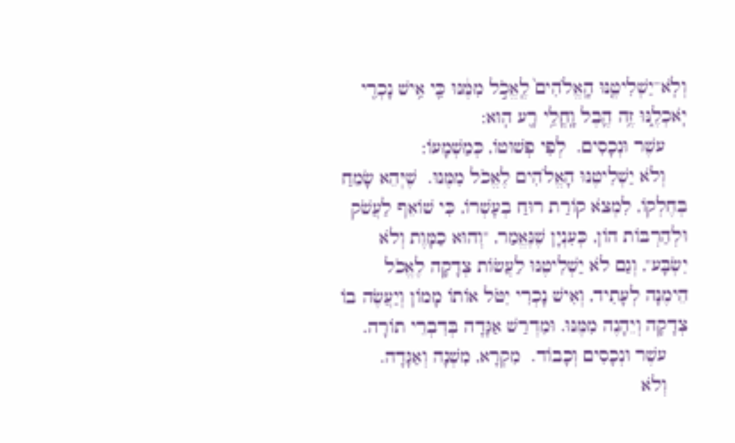וְלֹֽא־יַשְׁלִיטֶ֤נּוּ הָֽאֱלֹהִים֙ לֶֽאֱכֹ֣ל מִמֶּ֔נּוּ כִּ֛י אִ֥ישׁ נָכְרִ֖י יֹֽאכְלֶ֑נּוּ זֶ֥ה הֶ֛בֶל וָֽחֳלִ֥י רָ֖ע הֽוּא:
    עשֶׁר וּנְכָסִים.  לְפִי פְשׁוּטוֹ, כְּמַשְׁמָעוֹ:
    וְלֹא יַשְׁלִיטֶנּוּ הָאֱלֹהִים לֶאֱכֹל מִמֶּנּוּ.  שֶׁיְּהֵא שָׂמֵחַ בְּחֶלְקוֹ, לִמְצֹא קוֹרַת רוּחַ בְעָשְׁרוֹ, כִּי שׁוֹאֵף לַעֲשֹׁק וּלְהַרְבּוֹת הוֹן, כְּעִנְיָן שֶׁנֶּאֱמַר, "וְהוּא כַמָּוֶת וְלֹא יִשְׂבָּע", וְגַם לֹא יַשְׁלִיטֶנּוּ לַעֲשׂוֹת צְדָקָה לֶאֱכֹל הֵימֶנָּה לְעָתִיד, וְאִישׁ נָכְרִי יִטֹּל אוֹתוֹ מָמוֹן וְיַעֲשֶׂה בוֹ צְדָקָה וְיֵהָנֶה מִמֶּנּוּ. וּמִדְרַשׁ אַגָּדָה בְּדִבְרֵי תוֹרָה.
    עשֶׁר וּנְכָסִים וְכָבוֹד.  מִקְרָא, מִשְׁנָה וְאַגָּדָה.
    וְלֹא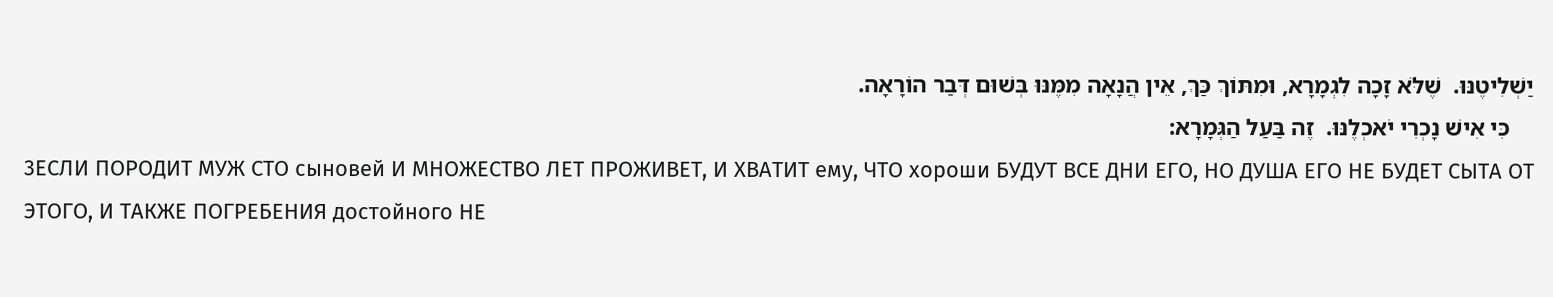יַשְׁלִיטֶנּוּ.  שֶׁלֹּא זָכָה לִגְמָרָא, וּמִתּוֹךְ כַּךְ, אֵין הֲנָאָה מִמֶּנּוּ בְּשׁוּם דְּבַר הוֹרָאָה.
    כִּי אִישׁ נָכְרִי יֹאכְלֶנּוּ.  זֶה בַּעַל הַגְּמָרָא:
3ЕСЛИ ПОРОДИТ МУЖ СТО сыновей И МНОЖЕСТВО ЛЕТ ПРОЖИВЕТ, И ХВАТИТ ему, ЧТО хороши БУДУТ ВСЕ ДНИ ЕГО, НО ДУША ЕГО НЕ БУДЕТ СЫТА ОТ ЭТОГО, И ТАКЖЕ ПОГРЕБЕНИЯ достойного НЕ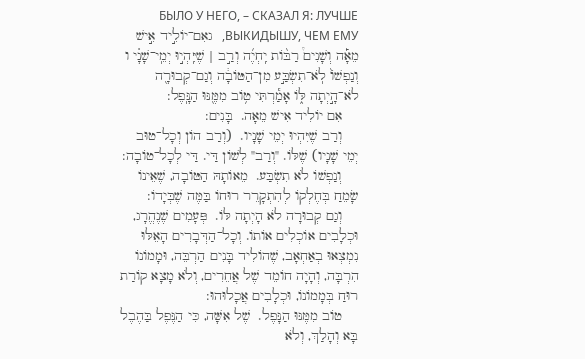БЫЛО У НЕГО, – СКАЗАЛ Я: ЛУЧШЕ ВЫКИДЫШУ, ЧЕМ ЕМУ,   גאִם־יוֹלִ֣יד אִ֣ישׁ מֵאָ֡ה וְשָׁנִים֩ רַבּ֨וֹת יִֽחְיֶ֜ה וְרַ֣ב | שֶׁיִּֽהְי֣וּ יְמֵֽי־שָׁנָ֗י ו וְנַפְשׁוֹ֙ לֹֽא־תִשְׂבַּ֣ע מִן־הַטּוֹבָ֔ה וְגַם־קְבוּרָ֖ה לֹא־הָ֣יְתָה לּ֑וֹ אָמַ֕רְתִּי ט֥וֹב מִמֶּ֖נּוּ הַנָּֽפֶל:
    אִם יוֹלִיד אִישׁ מֵאָה.  בָּנִים:
    וְרַב שֶׁיִּהְיוּ יְמֵי שָׁנָיו.  (וְרַב הוֹן וְכָל־טוּב יְמֵי שָׁנָיו) שֶׁלּוֹ. "וְרַב" לְשׁוֹן דַּי. דַּי לְכָל־טוֹבָה:
    וְנַפְשׁוֹ לֹא תִשְׂבַּע.  מֵאוֹתָהּ הַטּוֹבָה, שֶׁאֵינוֹ שָׂמֵחַ בְּחֶלְקוֹ לְהִתְקָרֵר רוּחוֹ בַּמֶּה שֶׁבְּיָדוֹ:
    וְגַם קְבוּרָה לֹא הָיְתָה לּוֹ.  פְּעָמִים שֶׁנֶהֱרָג, וּכְלָבִים אוֹכְלִים אוֹתוֹ. וְכָל־הַדְּבָרִים הָאֵלּוּ נִמְצְאוּ בְאַחְאָב, שֶׁהוֹלִיד בָּנִים הַרְבֵּה, וּמָמוֹנוֹ הִרְבָּה, וְהָיָה חוֹמֵד שֶׁל אֲחֵרִים, וְלֹא מָצָא קוֹרַת רוּחַ בְּמָמוֹנוֹ, וּכְלָבִים אֲכָלוּהוּ:
    טוֹב מִמֶּנּוּ הַנָּפֶל.  שֶׁל אִשָּׁה, כִּי הַנֶּפֶל בַּהֶבֶל בָּא וְהָלַךְ, וְלֹא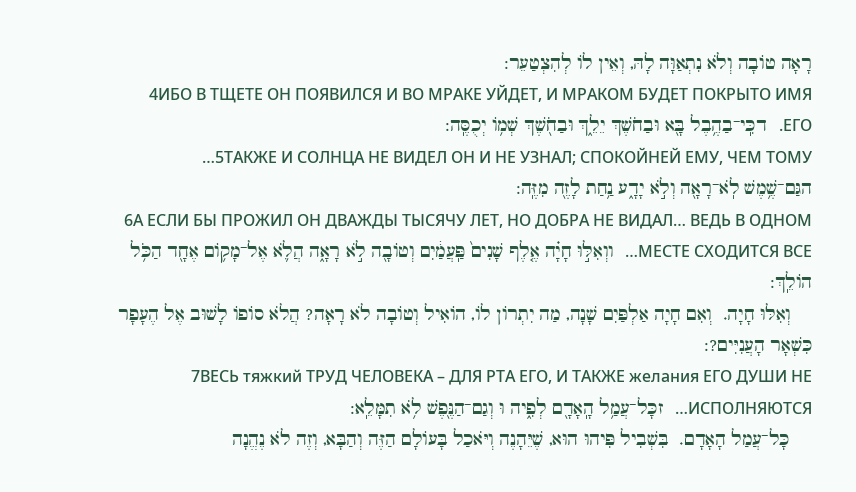רָאָה טוֹבָה וְלֹא נִתְאַוָּה לָהּ, וְאֵין לוֹ לְהִצְטַעֵר:
4ИБО В ТЩЕТЕ ОН ПОЯВИЛСЯ И ВО МРАКЕ УЙДЕТ, И МРАКОМ БУДЕТ ПОКРЫТО ИМЯ ЕГО.   דכִּֽי־בַהֶ֥בֶל בָּ֖א וּבַחֹשֶׁךְ יֵלֵ֑ךְ וּבַחֹ֖שֶׁךְ שְׁמ֥וֹ יְכֻסֶּֽה:
5ТАКЖЕ И СОЛНЦА НЕ ВИДЕЛ ОН И НЕ УЗНАЛ; СПОКОЙНЕЙ ЕМУ, ЧЕМ ТОМУ…   הגַּם־שֶׁ֥מֶשׁ לֹֽא־רָאָ֖ה וְלֹ֣א יָדָ֑ע נַ֥חַת לָזֶ֖ה מִזֶּֽה:
6А ЕСЛИ БЫ ПРОЖИЛ ОН ДВАЖДЫ ТЫСЯЧУ ЛЕТ, НО ДОБРА НЕ ВИДАЛ… ВЕДЬ В ОДНОМ МЕСТЕ СХОДИТСЯ ВСЕ…   ווְאִלּ֣וּ חָיָ֗ה אֶ֤לֶף שָׁנִים֙ פַּֽעֲמַ֔יִם וְטוֹבָ֖ה לֹ֣א רָאָ֑ה הֲלֹ֛א אֶל־מָק֥וֹם אֶחָ֖ד הַכֹּ֥ל הוֹלֵֽךְ:
    וְאִלּוּ חָיָה.  וְאִם חָיָה אַלְפַּיִם שָׁנָה, מַה יִתְרוֹן לוֹ, הוֹאִיל וְטוֹבָה לֹא רָאָה? הֲלֹא סוֹפוֹ לָשׁוּב אֶל הֶעָפָר כִּשְׁאָר הָעֲנִיִּים?:
7ВЕСЬ тяжкий ТРУД ЧЕЛОВЕКА – ДЛЯ РТА ЕГО, И ТАКЖЕ желания ЕГО ДУШИ НЕ ИСПОЛНЯЮТСЯ…   זכָּל־עֲמַ֥ל הָֽאָדָ֖ם לְפִ֑יה וּ וְגַם־הַנֶּ֖פֶשׁ לֹ֥א תִמָּלֵֽא:
    כָּל־עֲמַל הָאָדָם.  בִּשְׁבִיל פִּיהוּ הוּא, שֶׁיֵּהָנֶה וְיֹּאכַל בָּעוֹלָם הַזֶּה וְהַבָּא, וְזֶה לֹא נֶהֱנָה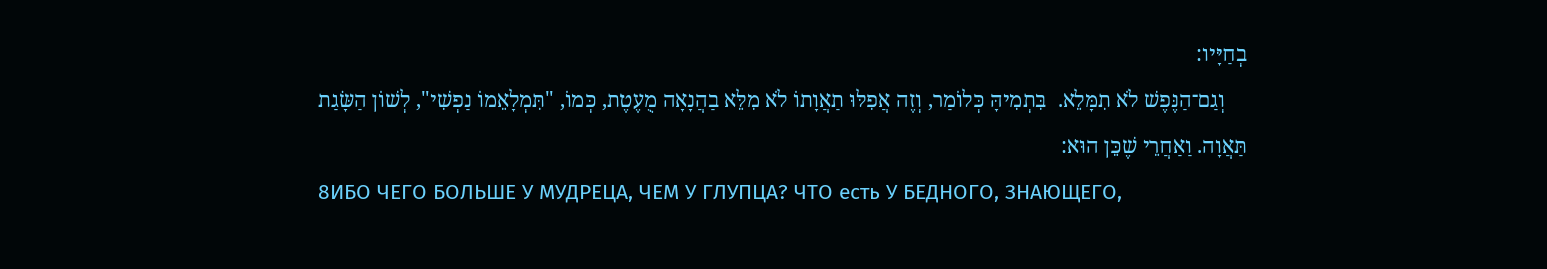בְחַיָּיו:
    וְגַם־הַנֶּפֶשׁ לֹא תִמָּלֵא.  בִּתְמִיהָּ כְּלוֹמַר, וְזֶה אֲפִלּוּ תַאֲוָתוֹ לֹא מִלֵּא בַהֲנָאָה מֻעֶטֶת, כְּמוֹ, "תִּמְלָאֵמוֹ נַפְשִׁי", לְשׁוֹן הַשָּׂגַת תַּאֲוָה. וַאַחֲרֵי שֶׁכֵּן הוּא:
8ИБО ЧЕГО БОЛЬШЕ У МУДРЕЦА, ЧЕМ У ГЛУПЦА? ЧТО есть У БЕДНОГО, ЗНАЮЩЕГО,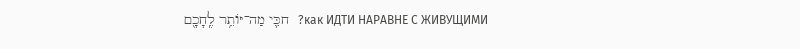как ИДТИ НАРАВНЕ С ЖИВУЩИМИ?   חכִּ֛י מַה־יּוֹתֵ֥ר לֶֽחָכָ֖ם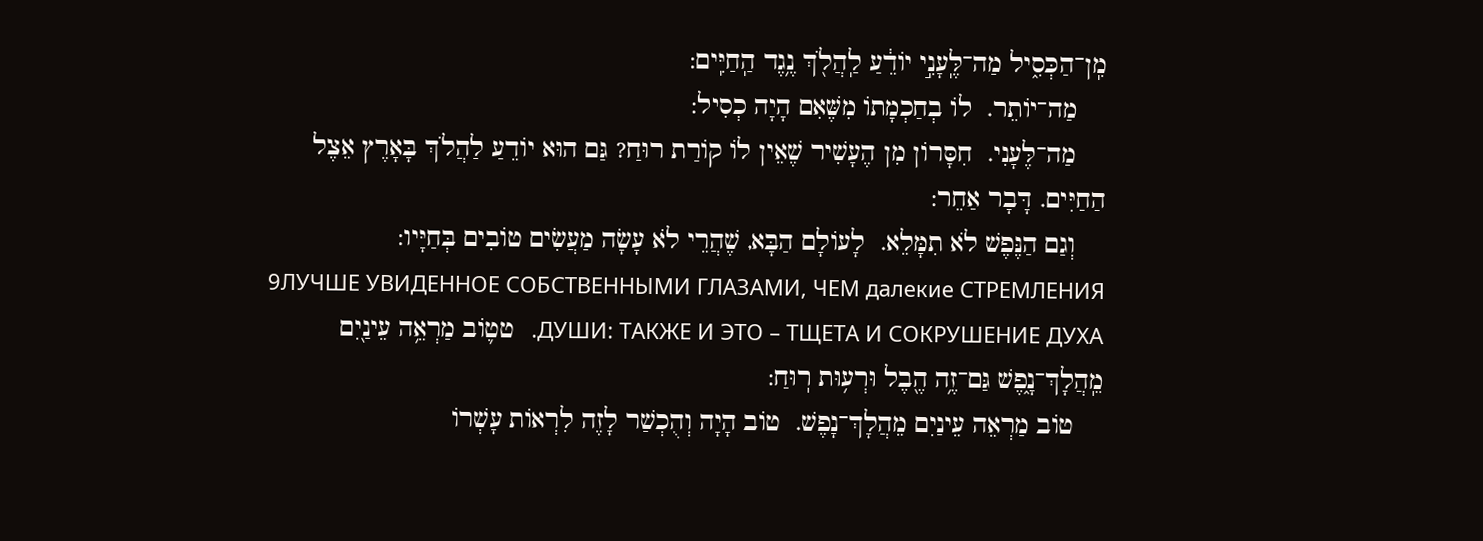מִֽן־הַכְּסִ֑יל מַה־לֶּֽעָנִ֣י יוֹדֵ֔עַ לַֽהֲלֹ֖ךְ נֶ֥גֶד הַֽחַיִּֽים:
    מַה־יוֹתֵר.  לוֹ בְחַכְמָתוֹ מִשֶּׁאִם הָיָה כְסִיל:
    מַה־לֶּעָנִי.  חִסָּרוֹן מִן הֶעָשִׁיר שֶׁאֵין לוֹ קוֹרַת רוּחַ? גַּם הוּא יוֹדֵעַ לַהֲלֹךְ בָּאָרֶץ אֵצֶל הַחַיִּים. דָּבָר אַחֵר:
    וְגַם הַנֶּפֶשׁ לֹא תִמָּלֵא.  לָעוֹלָם הַבָּא, שֶׁהֲרֵי לֹא עָשָׂה מַעֲשִׂים טוֹבִים בְּחַיָּיו:
9ЛУЧШЕ УВИДЕННОЕ СОБСТВЕННЫМИ ГЛАЗАМИ, ЧЕМ далекие СТРЕМЛЕНИЯ ДУШИ: ТАКЖЕ И ЭТО – ТЩЕТА И СОКРУШЕНИЕ ДУХА.   טט֛וֹב מַרְאֵ֥ה עֵינַ֖יִם מֵֽהֲלָךְ־נָ֑פֶשׁ גַּם־זֶ֥ה הֶ֖בֶל וּרְע֥וּת רֽוּחַ:
    טוֹב מַרְאֵה עֵינַיִם מֵהֲלָךְ־נָפֶשׁ.  טוֹב הָיָה וְהֻכְשַׁר לָזֶה לִרְאוֹת עָשְׁרוֹ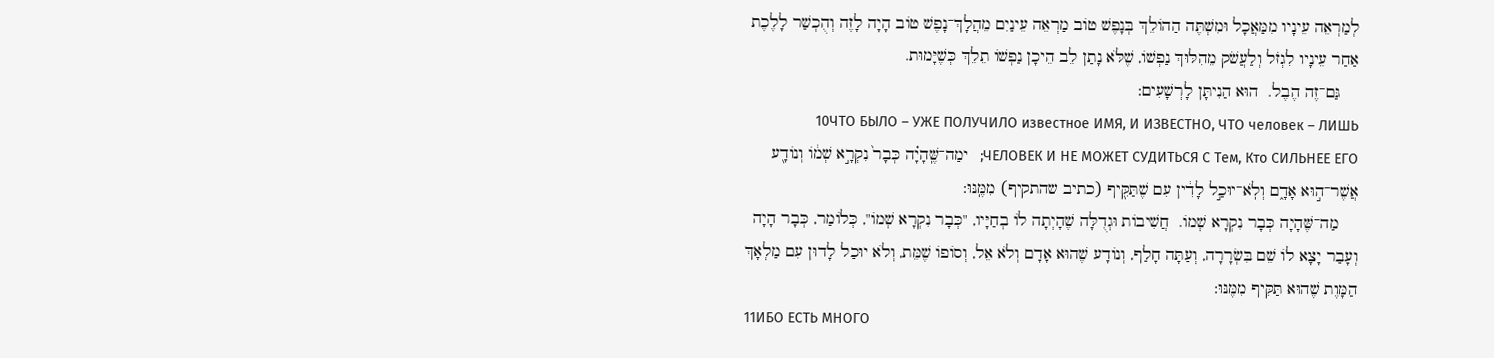לְמַרְאֵה עֵינָיו מִמַּאֲכָל וּמִשְׁתֶּה הַהוֹלֵךְ בְּנָפֶשׁ טוֹב מַרְאֵה עֵינַיִם מֵהֲלָךְ־נָפֶשׁ טוֹב הָיָה לָזֶה וְהֻכְשַׁר לָלֶכֶת אַחַר עֵינָיו לִגְזֹל וְלַעֲשֹׁק מֵהִלּוּךְ נַפְשׁוֹ, שֶׁלֹּא נָתַן לֵב הֵיכָן נַפְשׁוֹ תֵלֵךְ כְּשֶׁיָּמוּת.
    גַּם־זֶה הֶבֶל.  הוּא הַנִיתָּן לָרְשָׁעִים:
10ЧТО БЫЛО – УЖЕ ПОЛУЧИЛО известное ИМЯ, И ИЗВЕСТНО, ЧТО человек – ЛИШЬ ЧЕЛОВЕК И НЕ МОЖЕТ СУДИТЬСЯ С Тем, Кто СИЛЬНЕЕ ЕГО;   ימַה־שֶּֽׁהָיָ֗ה כְּבָר֙ נִקְרָ֣א שְׁמ֔וֹ וְנוֹדָ֖ע אֲשֶׁר־ה֣וּא אָדָ֑ם וְלֹֽא־יוּכַ֣ל לָדִ֔ין עִם שֶׁתַּקִּ֖יף (כתיב שהתקיף) מִמֶּֽנּוּ:
    מַה־שֶּׁהָיָה כְּבָר נִקְרָא שְׁמוֹ.  חֲשִׁיבוֹת וּגְדֻלָּה שֶׁהָיְתָה לוֹ בְחַיָּיו, "כְּבָר נִקְרָא שְׁמוֹ", כְּלוֹמַר, כְּבָר הָיָה וְעָבַר יָצָא לוֹ שֵׁם בִּשְׂרָרָה, וְעַתָּה חָלַף, וְנוֹדָע שֶׁהוּא אָדָם וְלֹא אֵל, וְסוֹפוֹ שֶׁמֵּת, וְלֹא יוּכַל לָדוּן עִם מַלְאָךְ הַמָּוֶת שֶׁהוּא תַּקִּיף מִמֶּנּוּ:
11ИБО ЕСТЬ МНОГО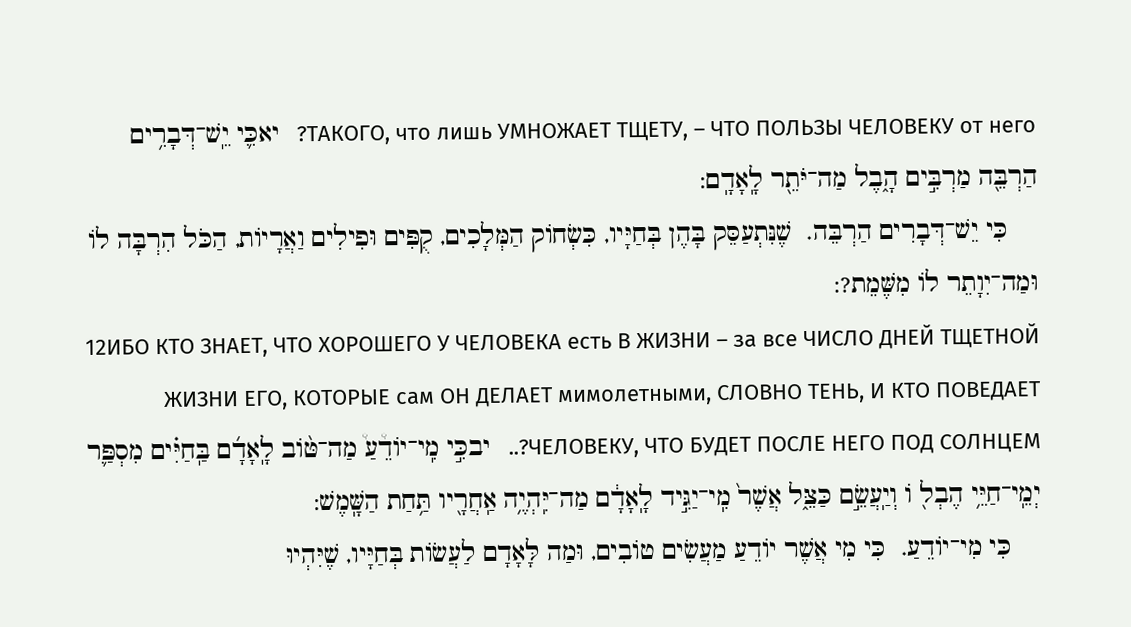ТАКОГО, что лишь УМНОЖАЕТ ТЩЕТУ, – ЧТО ПОЛЬЗЫ ЧЕЛОВЕКУ от него?   יאכִּ֛י יֵֽשׁ־דְּבָרִ֥ים הַרְבֵּ֖ה מַרְבִּ֣ים הָ֑בֶל מַה־יֹּתֵ֖ר לָֽאָדָֽם:
    כִּי יֵשׁ־דְּבָרִים הַרְבֵּה.  שֶׁנִּתְעַסֵּק בָּהֶן בְּחַיָּיו, כִּשְׂחוֹק הַמְּלָכִים, קֻפִּים וּפִילִים וַאֲרָיוֹת, הַכֹּל הִרְבָּה לוֹ וּמַה־יִוָתֵר לוֹ מִשֶּׁמֵת?:
12ИБО КТО ЗНАЕТ, ЧТО ХОРОШЕГО У ЧЕЛОВЕКА есть В ЖИЗНИ – за все ЧИСЛО ДНЕЙ ТЩЕТНОЙ ЖИЗНИ ЕГО, КОТОРЫЕ сам ОН ДЕЛАЕТ мимолетными, СЛОВНО ТЕНЬ, И КТО ПОВЕДАЕТ ЧЕЛОВЕКУ, ЧТО БУДЕТ ПОСЛЕ НЕГО ПОД СОЛНЦЕМ?..   יבכִּ֣י מִֽי־יוֹדֵ֩עַ֩ מַה־טּ֨וֹב לָֽאָדָ֜ם בַּֽחַיִּ֗ים מִסְפַּ֛ר יְמֵֽי־חַיֵּ֥י הֶבְל֖ וֹ וְיַֽעֲשֵׂ֣ם כַּצֵּ֑ל אֲשֶׁר֙ מִֽי־יַגִּ֣יד לָֽאָדָ֔ם מַה־יִּֽהְיֶ֥ה אַֽחֲרָ֖יו תַּ֥חַת הַשָּֽׁמֶשׁ:
    כִּי מִי־יוֹדֵעַ.  כִּי מִי אֲשֶׁר יוֹדֵעַ מַעֲשִׂים טוֹבִים, וּמַה לָּאָדָם לַעֲשׂוֹת בְּחַיָּיו, שֶׁיִּהְיוּ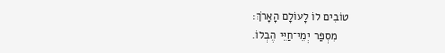טוֹבִים לוֹ לָעוֹלָם הָאָרֹךְ:
    מִסְפַּר יְמֵי־חַיֵּי הֶבְלוֹ.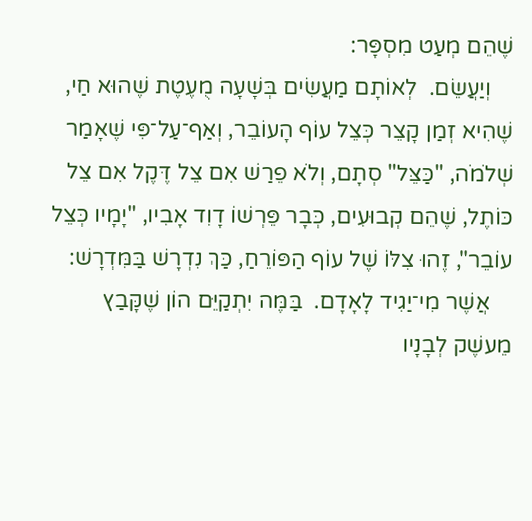שֶׁהֵם מְעַט מִסְפָּר:
    וְיַעֲשֵׂם.  לְאוֹתָם מַעֲשִׂים בְּשָׁעָה מֻעֶטֶת שֶׁהוּא חַי, שֶׁהִיא זְמַן קָצֵר כְּצֵל עוֹף הָעוֹבֵר, וְאַף־עַל־פִּי שֶׁאָמַר שְׁלֹמֹה, "כַּצֵּל" סְתָם, וְלֹא פֵרַשׁ אִם צֵל דֶּקֶל אִם צֵל כּוֹתֶל, שֶׁהֵם קְבוּעִים, כְּבָר פֵּרְשׁוֹ דָוִד אָבִיו, "יָמָיו כְּצֵל עוֹבֵר", זֶהוּ צִלּוֹ שֶׁל עוֹף הַפּוֹרֵחַ, כַּךְ נִדְרָשׁ בַּמִּדְרָשׁ:
    אֲשֶׁר מִי־יַגִיד לָאָדָם.  בַּמֶּה יִתְקַיֵּם הוֹן שֶׁקָּבַץ מֵעשֶׁק לְבָנָיו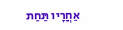אַחֲרָיו תַּחַת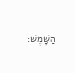הַשָּׁמֶשׁ: